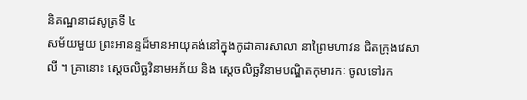និគណ្ឋនាដសូត្រទី ៤
សម័យមួយ ព្រះអានន្ទដ៏មានអាយុគង់នៅក្នុងកូដាគារសាលា នាព្រៃមហាវន ជិតក្រុងវេសាលី ។ គ្រានោះ ស្តេចលិច្ឆវិនាមអភ័យ និង ស្តេចលិច្ឆវិនាមបណ្ឌិតកុមារកៈ ចូលទៅរក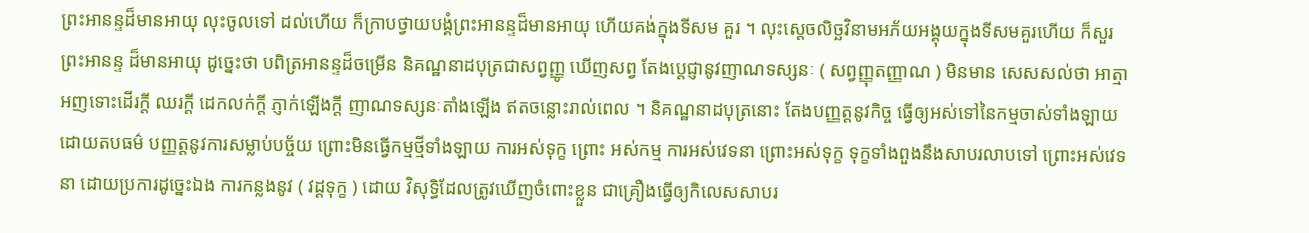ព្រះអានន្ទដ៏មានអាយុ លុះចូលទៅ ដល់ហើយ ក៏ក្រាបថ្វាយបង្គំព្រះអានន្ទដ៏មានអាយុ ហើយគង់ក្នុងទីសម គួរ ។ លុះស្តេចលិច្ឆវិនាមអភ័យអង្គុយក្នុងទីសមគួរហើយ ក៏សួរព្រះអានន្ទ ដ៏មានអាយុ ដូច្នេះថា បពិត្រអានន្ទដ៏ចម្រើន និគណ្ឋនាដបុត្រជាសព្វញ្ញូ ឃើញសព្វ តែងប្តេជ្ញានូវញាណទស្សនៈ ( សព្វញ្ញុតញ្ញាណ ) មិនមាន សេសសល់ថា អាត្មាអញទោះដើរក្តី ឈរក្តី ដេកលក់ក្តី ភ្ញាក់ឡើងក្តី ញាណទស្សនៈតាំងឡើង ឥតចន្លោះរាល់ពេល ។ និគណ្ឋនាដបុត្រនោះ តែងបញ្ញត្តនូវកិច្ច ធ្វើឲ្យអស់ទៅនៃកម្មចាស់ទាំងឡាយ ដោយតបធម៌ បញ្ញត្តនូវការសម្លាប់បច្ច័យ ព្រោះមិនធ្វើកម្មថ្មីទាំងឡាយ ការអស់ទុក្ខ ព្រោះ អស់កម្ម ការអស់វេទនា ព្រោះអស់ទុក្ខ ទុក្ខទាំងពួងនឹងសាបរលាបទៅ ព្រោះអស់វេទនា ដោយប្រការដូច្នេះឯង ការកន្លងនូវ ( វដ្តទុក្ខ ) ដោយ វិសុទ្ធិដែលត្រូវឃើញចំពោះខ្លួន ជាគ្រឿងធ្វើឲ្យកិលេសសាបរ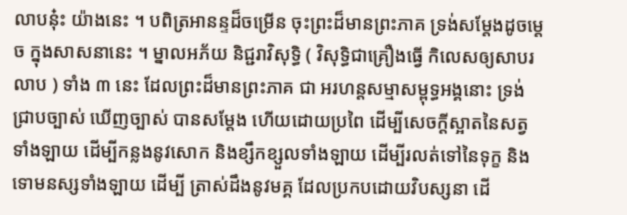លាបនុ៎ះ យ៉ាងនេះ ។ បពិត្រអានន្ទដ៏ចម្រើន ចុះព្រះដ៏មានព្រះភាគ ទ្រង់សម្តែងដូចម្តេច ក្នុងសាសនានេះ ។ ម្នាលអភ័យ និជ្ជរាវិសុទ្ធិ ( វិសុទ្ធិជាគ្រឿងធ្វើ កិលេសឲ្យសាបរលាប ) ទាំង ៣ នេះ ដែលព្រះដ៏មានព្រះភាគ ជា អរហន្តសម្មាសម្ពុទ្ធអង្គនោះ ទ្រង់ជ្រាបច្បាស់ ឃើញច្បាស់ បានសម្តែង ហើយដោយប្រពៃ ដើម្បីសេចក្តីស្អាតនៃសត្វទាំងឡាយ ដើម្បីកន្លងនូវសោក និងខ្សឹកខ្សួលទាំងឡាយ ដើម្បីរលត់ទៅនៃទុក្ខ និងទោមនស្សទាំងឡាយ ដើម្បី ត្រាស់ដឹងនូវមគ្គ ដែលប្រកបដោយវិបស្សនា ដើ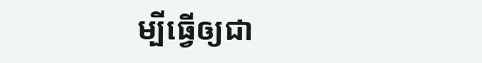ម្បីធ្វើឲ្យជា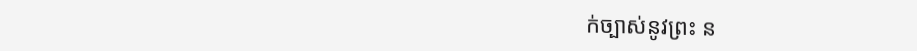ក់ច្បាស់នូវព្រះ ន